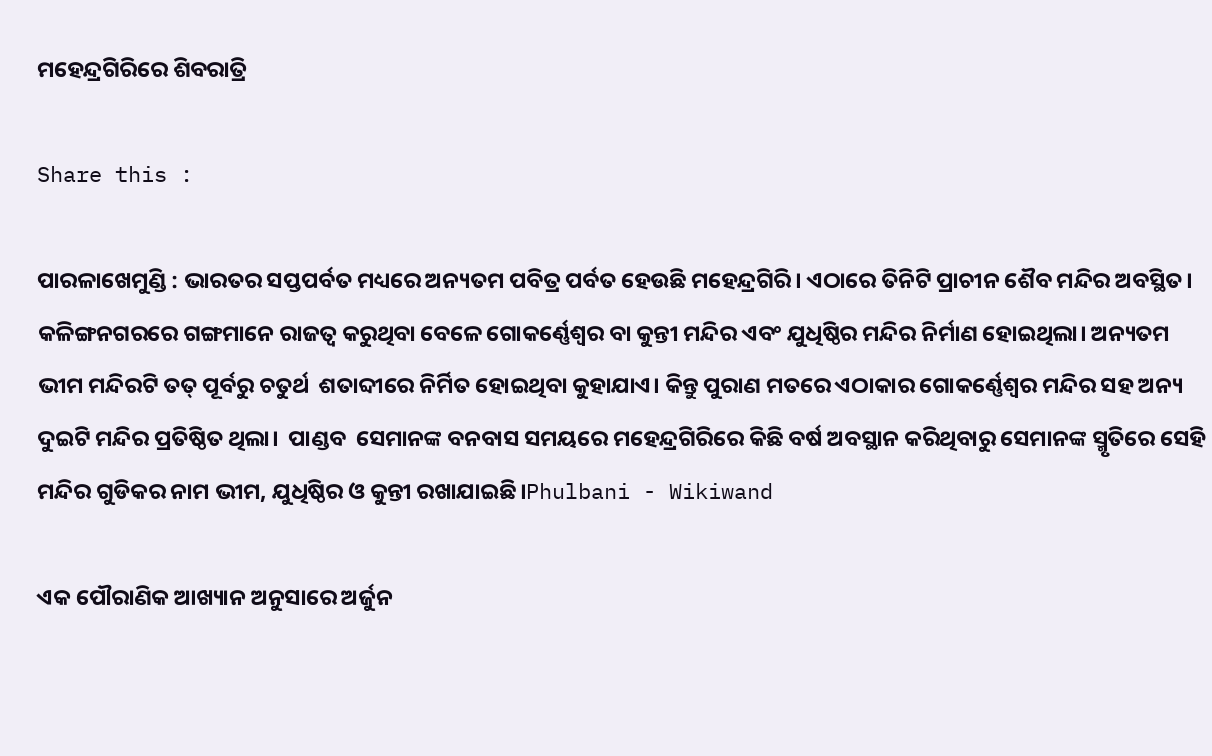ମହେନ୍ଦ୍ରଗିରିରେ ଶିବରାତ୍ରି

Share this :

ପାରଳାଖେମୁଣ୍ଡି : ଭାରତର ସପ୍ତପର୍ବତ ମଧ୍ୟରେ ଅନ୍ୟତମ ପବିତ୍ର ପର୍ବତ ହେଉଛି ମହେନ୍ଦ୍ରଗିରି। ଏଠାରେ ତିନିଟି ପ୍ରାଚୀନ ଶୈବ ମନ୍ଦିର ଅବସ୍ଥିତ। କଳିଙ୍ଗନଗରରେ ଗଙ୍ଗମାନେ ରାଜତ୍ବ କରୁଥିବା ବେଳେ ଗୋକର୍ଣ୍ଣେଶ୍ଵର ବା କୁନ୍ତୀ ମନ୍ଦିର ଏବଂ ଯୁଧିଷ୍ଠିର ମନ୍ଦିର ନିର୍ମାଣ ହୋଇଥିଲା। ଅନ୍ୟତମ ଭୀମ ମନ୍ଦିରଟି ତତ୍‌ ପୂର୍ବରୁ ଚତୁର୍ଥ  ଶତାବ୍ଦୀରେ ନିର୍ମିତ ହୋଇଥିବା କୁହାଯାଏ। କିନ୍ତୁ ପୁରାଣ ମତରେ ଏଠାକାର ଗୋକର୍ଣ୍ଣେଶ୍ଵର ମନ୍ଦିର ସହ ଅନ୍ୟ ଦୁଇଟି ମନ୍ଦିର ପ୍ରତିଷ୍ଠିତ ଥିଲା।  ପାଣ୍ଡବ  ସେମାନଙ୍କ ବନବାସ ସମୟରେ ମହେନ୍ଦ୍ରଗିରିରେ କିଛି ବର୍ଷ ଅବସ୍ଥାନ କରିଥିବାରୁ ସେମାନଙ୍କ ସ୍ମୃତିରେ ସେହି ମନ୍ଦିର ଗୁଡିକର ନାମ ଭୀମ, ଯୁଧିଷ୍ଠିର ଓ କୁନ୍ତୀ ରଖାଯାଇଛି।Phulbani - Wikiwand

ଏକ ପୌରାଣିକ ଆଖ୍ୟାନ ଅନୁସାରେ ଅର୍ଜୁନ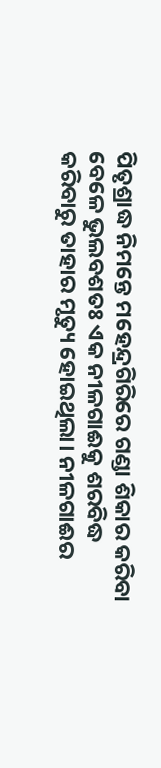ପିତୃଶ୍ରାଦ୍ଧ ନିମନ୍ତେ ମହେନ୍ଦ୍ରଗିରିରେ ଗଣ୍ଡା ଶିକାର କରିବା ବେଳେ ଭୁଲବଶତଃ ଏକ ନୀଳଗାଈକୁ ଶରବିଦ୍ଧ କରିବାରୁ ତାହାର ମୃତ୍ୟୁ ହୋଇଥିଲା। ନୀଳଗାଈର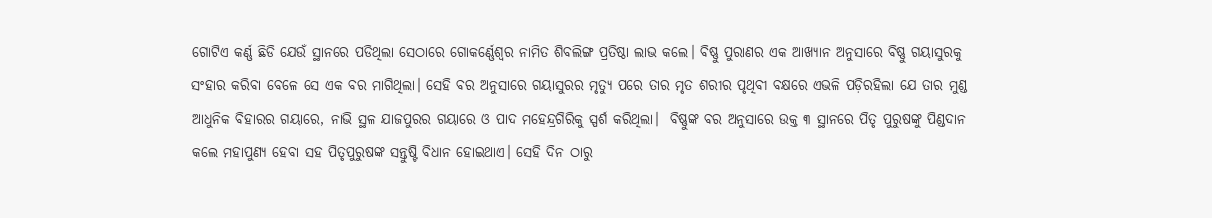ଗୋଟିଏ କର୍ଣ୍ଣ ଛିଡି ଯେଉଁ ସ୍ଥାନରେ ପଡିଥିଲା ସେଠାରେ ଗୋକର୍ଣ୍ଣେଶ୍ଵର ନାମିତ ଶିବଲିଙ୍ଗ ପ୍ରତିଷ୍ଠା ଲାଭ କଲେ। ବିଷ୍ଣୁ ପୁରାଣର ଏକ ଆଖ୍ୟାନ ଅନୁସାରେ ବିଷ୍ଣୁ ଗୟାସୁରକୁ ସଂହାର କରିବା ବେଳେ ସେ ଏକ ବର ମାଗିଥିଲା। ସେହି ବର ଅନୁସାରେ ଗୟାସୁରର ମୃତ୍ୟୁ ପରେ ତାର ମୃତ ଶରୀର ପୃଥିବୀ ବକ୍ଷରେ ଏଭଳି ପଡ଼ିରହିଲା ଯେ ତାର ମୁଣ୍ଡ ଆଧୁନିକ ବିହାରର ଗୟାରେ, ନାଭି ସ୍ଥଳ ଯାଜପୁରର ଗୟାରେ ଓ ପାଦ ମହେନ୍ଦ୍ରଗିରିକୁ ସ୍ପର୍ଶ କରିଥିଲା।  ବିଷ୍ଣୁଙ୍କ ବର ଅନୁସାରେ ଉକ୍ତ ୩ ସ୍ଥାନରେ ପିତୃ ପୁରୁଷଙ୍କୁ ପିଣ୍ଡଦାନ କଲେ ମହାପୁଣ୍ୟ ହେବା ସହ ପିତୃପୁରୁଷଙ୍କ ସନ୍ତୁଷ୍ଟି ବିଧାନ ହୋଇଥାଏ। ସେହି ଦିନ ଠାରୁ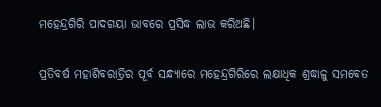ମହେନ୍ଦ୍ରଗିରି ପାଦଗୟା ଭାବରେ ପ୍ରସିଦ୍ଧ ଲାଭ କରିଅଛି।

ପ୍ରତିବର୍ଷ ମହାଶିବରାତ୍ରିର ପୂର୍ବ ସନ୍ଧ୍ୟାରେ ମହେନ୍ଦ୍ରଗିରିରେ ଲକ୍ଷାଧିକ ଶ୍ରଦ୍ଧାଳୁ ସମବେତ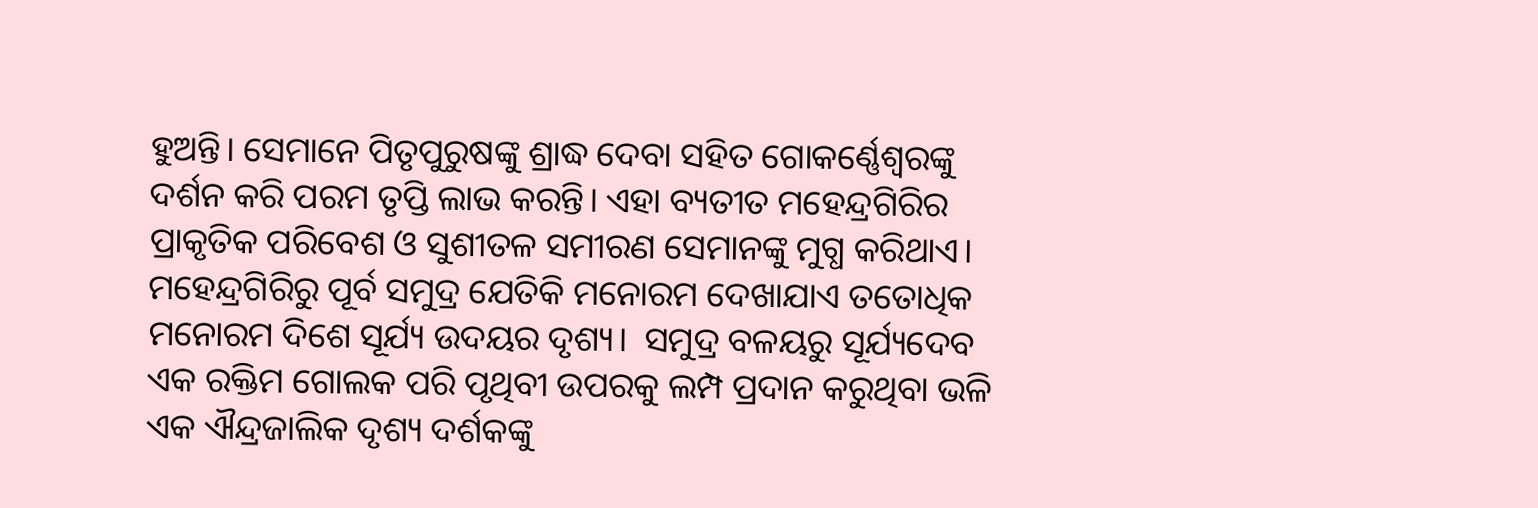ହୁଅନ୍ତି। ସେମାନେ ପିତୃପୁରୁଷଙ୍କୁ ଶ୍ରାଦ୍ଧ ଦେବା ସହିତ ଗୋକର୍ଣ୍ଣେଶ୍ଵରଙ୍କୁ ଦର୍ଶନ କରି ପରମ ତୃପ୍ତି ଲାଭ କରନ୍ତି। ଏହା ବ୍ୟତୀତ ମହେନ୍ଦ୍ରଗିରିର ପ୍ରାକୃତିକ ପରିବେଶ ଓ ସୁଶୀତଳ ସମୀରଣ ସେମାନଙ୍କୁ ମୁଗ୍ଧ କରିଥାଏ। ମହେନ୍ଦ୍ରଗିରିରୁ ପୂର୍ବ ସମୁଦ୍ର ଯେତିକି ମନୋରମ ଦେଖାଯାଏ ତତୋଧିକ ମନୋରମ ଦିଶେ ସୂର୍ଯ୍ୟ ଉଦୟର ଦୃଶ୍ୟ।  ସମୁଦ୍ର ବଳୟରୁ ସୂର୍ଯ୍ୟଦେବ ଏକ ରକ୍ତିମ ଗୋଲକ ପରି ପୃଥିବୀ ଉପରକୁ ଲମ୍ପ ପ୍ରଦାନ କରୁଥିବା ଭଳି ଏକ ଐନ୍ଦ୍ରଜାଲିକ ଦୃଶ୍ୟ ଦର୍ଶକଙ୍କୁ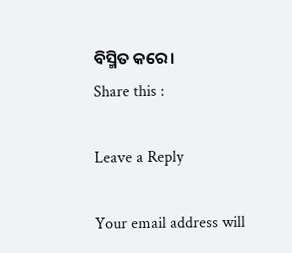ବିସ୍ମିତ କରେ।
Share this :

Leave a Reply

Your email address will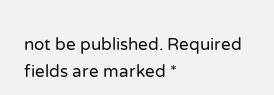not be published. Required fields are marked *